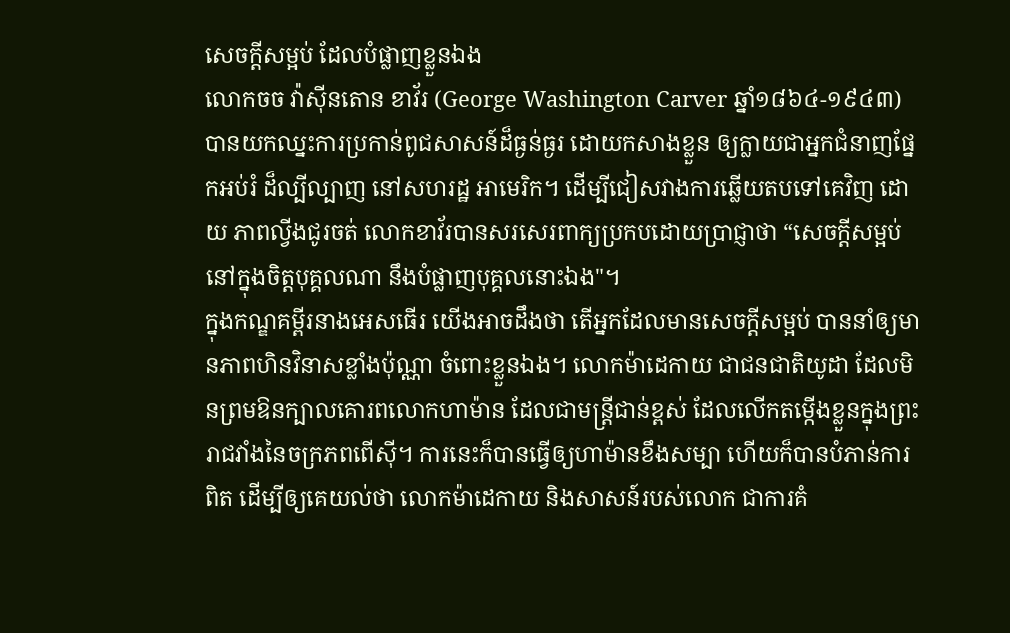សេចក្តីសម្អប់ ដែលបំផ្លាញខ្លួនឯង
លោកចច វ៉ាស៊ីនតោន ខាវ័រ (George Washington Carver ឆ្នាំ១៨៦៤-១៩៤៣) បានយកឈ្នះការប្រកាន់ពូជសាសន៍ដ៏ធ្ងន់ធ្ងរ ដោយកសាងខ្លួន ឲ្យក្លាយជាអ្នកជំនាញផ្នែកអប់រំ ដ៏ល្បីល្បាញ នៅសហរដ្ឋ អាមេរិក។ ដើម្បីជៀសវាងការឆ្លើយតបទៅគេវិញ ដោយ ភាពល្វីងជូរចត់ លោកខាវ័របានសរសេរពាក្យប្រកបដោយប្រាជ្ញាថា “សេចក្តីសម្អប់នៅក្នុងចិត្តបុគ្គលណា នឹងបំផ្លាញបុគ្គលនោះឯង"។
ក្នុងកណ្ឌគម្ពីរនាងអេសធើរ យើងអាចដឹងថា តើអ្នកដែលមានសេចក្តីសម្អប់ បាននាំឲ្យមានភាពហិនវិនាសខ្លាំងប៉ុណ្ណា ចំពោះខ្លួនឯង។ លោកម៉ាដេកាយ ជាជនជាតិយូដា ដែលមិនព្រមឱនក្បាលគោរពលោកហាម៉ាន ដែលជាមន្ត្រីជាន់ខ្ពស់ ដែលលើកតម្កើងខ្លួនក្នុងព្រះរាជវាំងនៃចក្រភពពើស៊ី។ ការនេះក៏បានធ្វើឲ្យហាម៉ានខឹងសម្បា ហើយក៏បានបំភាន់ការពិត ដើម្បីឲ្យគេយល់ថា លោកម៉ាដេកាយ និងសាសន៍របស់លោក ជាការគំ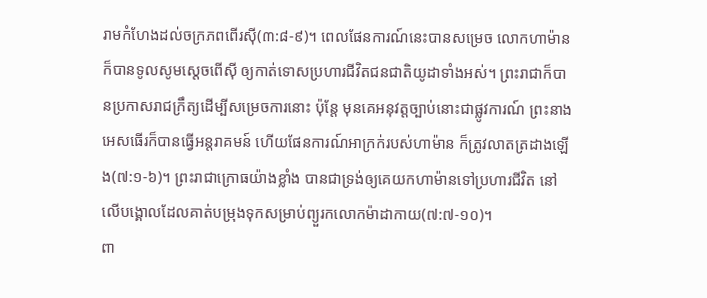រាមកំហែងដល់ចក្រភពពើរស៊ី(៣:៨-៩)។ ពេលផែនការណ៍នេះបានសម្រេច លោកហាម៉ានក៏បានទូលសូមស្តេចពើស៊ី ឲ្យកាត់ទោសប្រហារជីវិតជនជាតិយូដាទាំងអស់។ ព្រះរាជាក៏បានប្រកាសរាជក្រឹត្យដើម្បីសម្រេចការនោះ ប៉ុន្តែ មុនគេអនុវត្តច្បាប់នោះជាផ្លូវការណ៍ ព្រះនាងអេសធើរក៏បានធ្វើអន្តរាគមន៍ ហើយផែនការណ៍អាក្រក់របស់ហាម៉ាន ក៏ត្រូវលាតត្រដាងឡើង(៧:១-៦)។ ព្រះរាជាក្រោធយ៉ាងខ្លាំង បានជាទ្រង់ឲ្យគេយកហាម៉ានទៅប្រហារជីវិត នៅលើបង្គោលដែលគាត់បម្រុងទុកសម្រាប់ព្យួរកលោកម៉ាដាកាយ(៧:៧-១០)។
ពា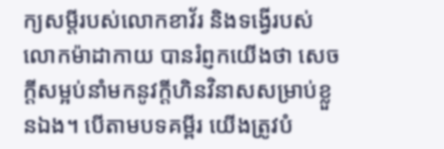ក្យសម្តីរបស់លោកខាវ័រ និងទង្វើរបស់លោកម៉ាដាកាយ បានរំព្ញកយើងថា សេចក្តីសម្អប់នាំមកនូវក្តីហិនវិនាសសម្រាប់ខ្លួនឯង។ បើតាមបទគម្ពីរ យើងត្រូវបំ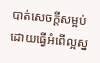បាត់សេចក្តីសម្អប់ ដោយធ្វើអំពើល្អស្ន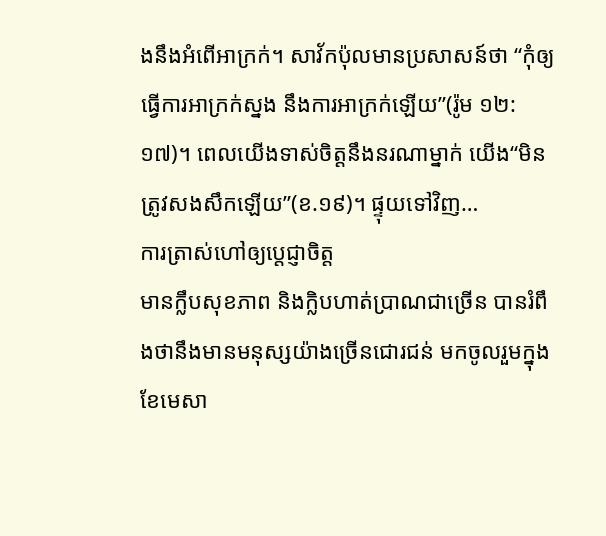ងនឹងអំពើអាក្រក់។ សាវ័កប៉ុលមានប្រសាសន៍ថា “កុំឲ្យធ្វើការអាក្រក់ស្នង នឹងការអាក្រក់ឡើយ”(រ៉ូម ១២:១៧)។ ពេលយើងទាស់ចិត្តនឹងនរណាម្នាក់ យើង“មិនត្រូវសងសឹកឡើយ”(ខ.១៩)។ ផ្ទុយទៅវិញ…
ការត្រាស់ហៅឲ្យប្តេជ្ញាចិត្ត
មានក្លឹបសុខភាព និងក្លិបហាត់ប្រាណជាច្រើន បានរំពឹងថានឹងមានមនុស្សយ៉ាងច្រើនជោរជន់ មកចូលរួមក្នុងខែមេសា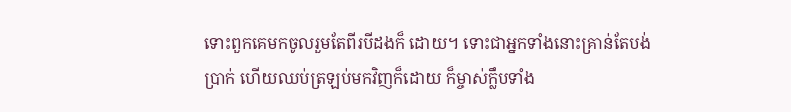ទោះពួកគេមកចូលរួមតែពីរបីដងក៏ ដោយ។ ទោះជាអ្នកទាំងនោះគ្រាន់តែបង់ប្រាក់ ហើយឈប់ត្រឡប់មកវិញក៏ដោយ ក៏ម្ចាស់ក្លឹបទាំង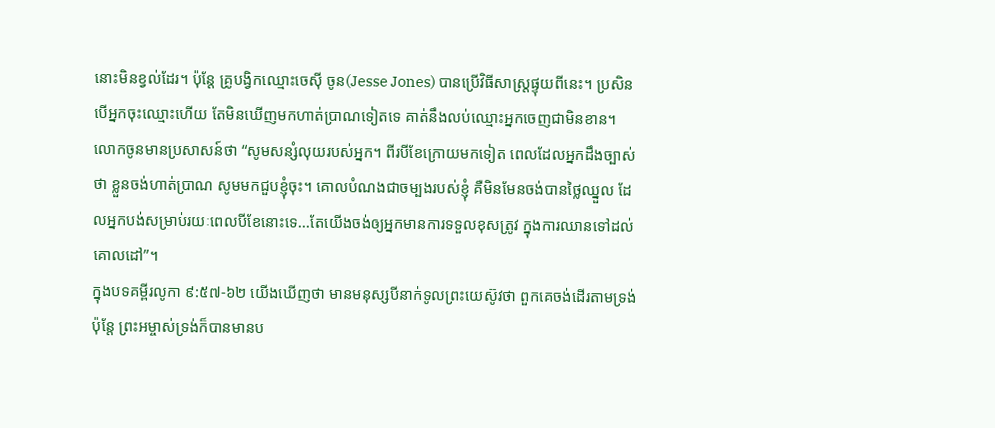នោះមិនខ្វល់ដែរ។ ប៉ុន្តែ គ្រូបង្វិកឈ្មោះចេស៊ី ចូន(Jesse Jones) បានប្រើវិធីសាស្រ្តផ្ទុយពីនេះ។ ប្រសិនបើអ្នកចុះឈ្មោះហើយ តែមិនឃើញមកហាត់ប្រាណទៀតទេ គាត់នឹងលប់ឈ្មោះអ្នកចេញជាមិនខាន។ លោកចូនមានប្រសាសន៍ថា “សូមសន្សំលុយរបស់អ្នក។ ពីរបីខែក្រោយមកទៀត ពេលដែលអ្នកដឹងច្បាស់ថា ខ្លួនចង់ហាត់ប្រាណ សូមមកជួបខ្ញុំចុះ។ គោលបំណងជាចម្បងរបស់ខ្ញុំ គឺមិនមែនចង់បានថ្លៃឈ្នួល ដែលអ្នកបង់សម្រាប់រយៈពេលបីខែនោះទេ...តែយើងចង់ឲ្យអ្នកមានការទទួលខុសត្រូវ ក្នុងការឈានទៅដល់គោលដៅ”។
ក្នុងបទគម្ពីរលូកា ៩:៥៧-៦២ យើងឃើញថា មានមនុស្សបីនាក់ទូលព្រះយេស៊ូវថា ពួកគេចង់ដើរតាមទ្រង់ ប៉ុន្តែ ព្រះអម្ចាស់ទ្រង់ក៏បានមានប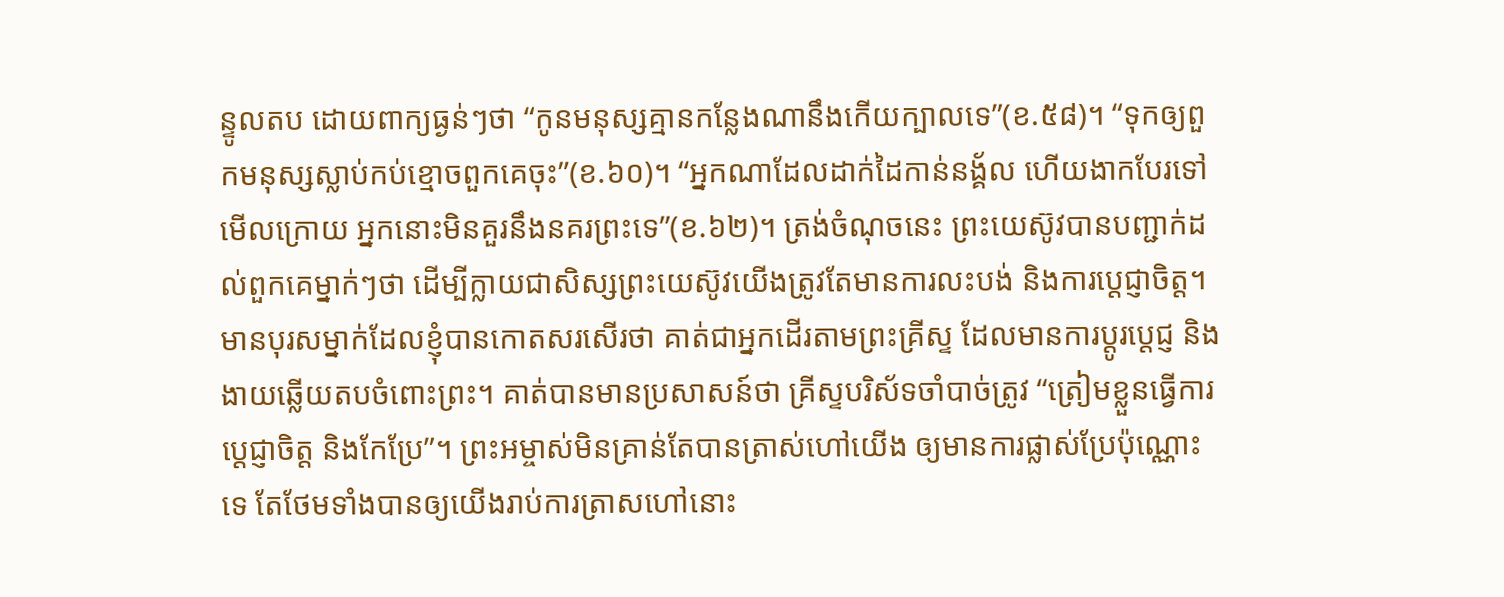ន្ទូលតប ដោយពាក្យធ្ងន់ៗថា “កូនមនុស្សគ្មានកន្លែងណានឹងកើយក្បាលទេ”(ខ.៥៨)។ “ទុកឲ្យពួកមនុស្សស្លាប់កប់ខ្មោចពួកគេចុះ”(ខ.៦០)។ “អ្នកណាដែលដាក់ដៃកាន់នង្គ័ល ហើយងាកបែរទៅមើលក្រោយ អ្នកនោះមិនគួរនឹងនគរព្រះទេ”(ខ.៦២)។ ត្រង់ចំណុចនេះ ព្រះយេស៊ូវបានបញ្ជាក់ដល់ពួកគេម្នាក់ៗថា ដើម្បីក្លាយជាសិស្សព្រះយេស៊ូវយើងត្រូវតែមានការលះបង់ និងការប្តេជ្ញាចិត្ត។
មានបុរសម្នាក់ដែលខ្ញុំបានកោតសរសើរថា គាត់ជាអ្នកដើរតាមព្រះគ្រីស្ទ ដែលមានការប្តូរប្តេជ្ញ និងងាយឆ្លើយតបចំពោះព្រះ។ គាត់បានមានប្រសាសន៍ថា គ្រីស្ទបរិស័ទចាំបាច់ត្រូវ “ត្រៀមខ្លួនធ្វើការប្តេជ្ញាចិត្ត និងកែប្រែ”។ ព្រះអម្ចាស់មិនគ្រាន់តែបានត្រាស់ហៅយើង ឲ្យមានការផ្លាស់ប្រែប៉ុណ្ណោះទេ តែថែមទាំងបានឲ្យយើងរាប់ការត្រាសហៅនោះ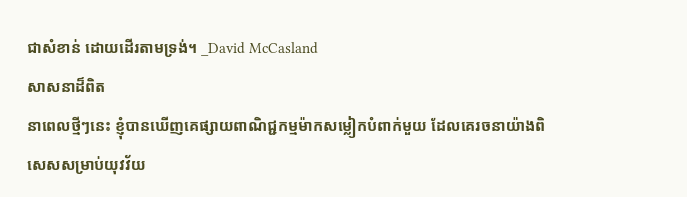ជាសំខាន់ ដោយដើរតាមទ្រង់។ _David McCasland
សាសនាដ៏ពិត
នាពេលថ្មីៗនេះ ខ្ញុំបានឃើញគេផ្សាយពាណិជ្ជកម្មម៉ាកសម្លៀកបំពាក់មួយ ដែលគេរចនាយ៉ាងពិសេសសម្រាប់យុវវ័យ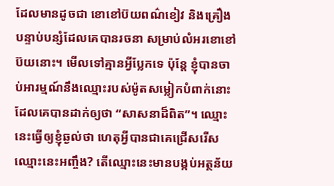ដែលមានដូចជា ខោខៅប៊យពណ៌ខៀវ និងគ្រឿងបន្ទាប់បន្សំដែលគេបានរចនា សម្រាប់លំអរខោខៅប៊យនោះ។ មើលទៅគ្មានអ្វីប្លែកទេ ប៉ុន្តែ ខ្ញុំបានចាប់អារម្មណ៍នឹងឈ្មោះរបស់ម៉ូតសម្លៀកបំពាក់នោះ ដែលគេបានដាក់ឲ្យថា “សាសនាដ៏ពិត”។ ឈ្មោះនេះធ្វើឲ្យខ្ញុំឆ្ងល់ថា ហេតុអ្វីបានជាគេជ្រើសរើសឈ្មោះនេះអញ្ចឹង? តើឈ្មោះនេះមានបង្កប់អត្ថន័យ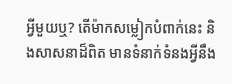អ្វីមួយឬ? តើម៉ាកសម្លៀកបំពាក់នេះ និងសាសនាដ៏ពិត មានទំនាក់ទំនងអ្វីនឹង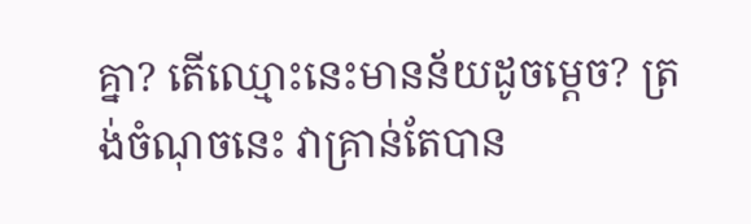គ្នា? តើឈ្មោះនេះមានន័យដូចម្តេច? ត្រង់ចំណុចនេះ វាគ្រាន់តែបាន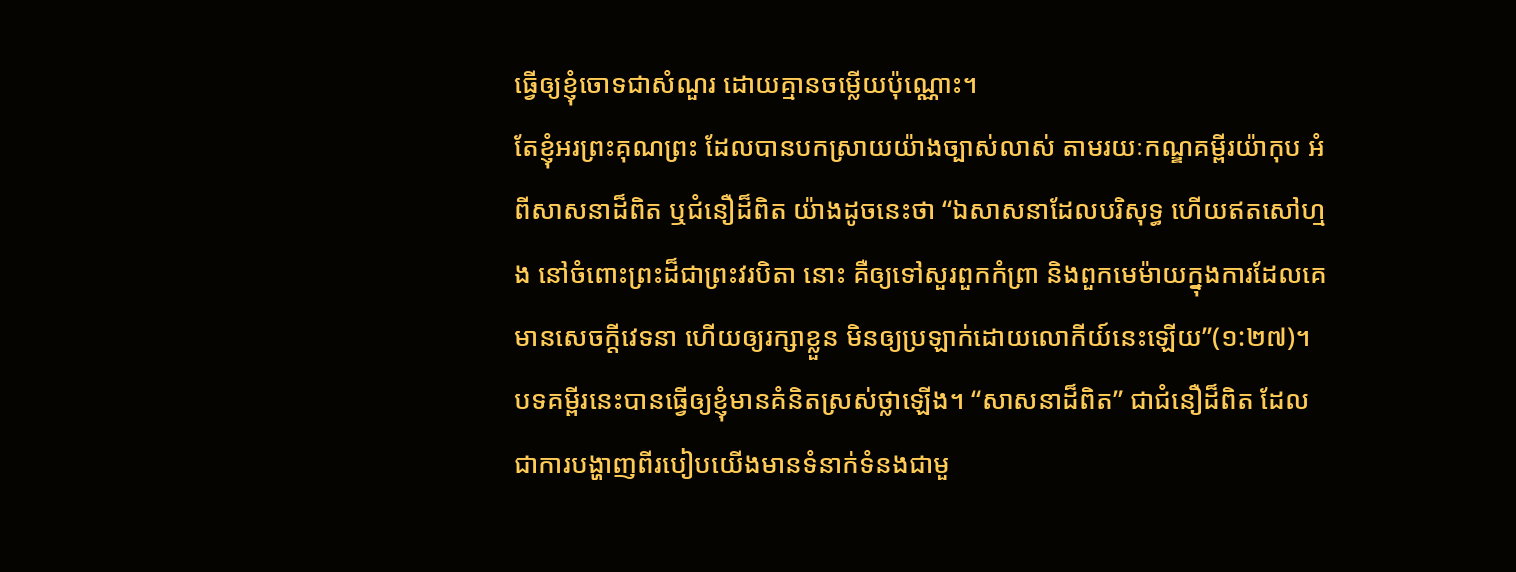ធ្វើឲ្យខ្ញុំចោទជាសំណួរ ដោយគ្មានចម្លើយប៉ុណ្ណោះ។
តែខ្ញុំអរព្រះគុណព្រះ ដែលបានបកស្រាយយ៉ាងច្បាស់លាស់ តាមរយៈកណ្ឌគម្ពីរយ៉ាកុប អំពីសាសនាដ៏ពិត ឬជំនឿដ៏ពិត យ៉ាងដូចនេះថា “ឯសាសនាដែលបរិសុទ្ធ ហើយឥតសៅហ្មង នៅចំពោះព្រះដ៏ជាព្រះវរបិតា នោះ គឺឲ្យទៅសួរពួកកំព្រា និងពួកមេម៉ាយក្នុងការដែលគេមានសេចក្តីវេទនា ហើយឲ្យរក្សាខ្លួន មិនឲ្យប្រឡាក់ដោយលោកីយ៍នេះឡើយ”(១:២៧)។ បទគម្ពីរនេះបានធ្វើឲ្យខ្ញុំមានគំនិតស្រស់ថ្លាឡើង។ “សាសនាដ៏ពិត” ជាជំនឿដ៏ពិត ដែលជាការបង្ហាញពីរបៀបយើងមានទំនាក់ទំនងជាមួ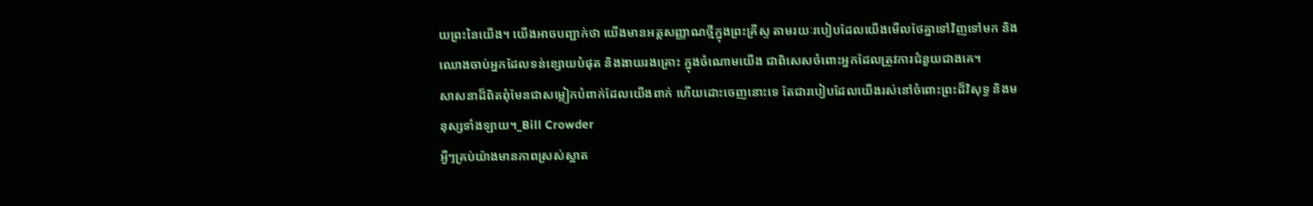យព្រះនៃយើង។ យើងអាចបញ្ជាក់ថា យើងមានអត្តសញ្ញាណថ្មីក្នុងព្រះគ្រីស្ទ តាមរយៈរបៀបដែលយើងមើលថែគ្នាទៅវិញទៅមក និងឈោងចាប់អ្នកដែលទន់ខ្សោយបំផុត និងងាយរងគ្រោះ ក្នុងចំណោមយើង ជាពិសេសចំពោះអ្នកដែលត្រូវការជំនួយជាងគេ។
សាសនាដ៏ពិតពុំមែនជាសម្លៀកបំពាក់ដែលយើងពាក់ ហើយដោះចេញនោះទេ តែជារបៀបដែលយើងរស់នៅចំពោះព្រះដ៏វិសុទ្ធ និងមនុស្សទាំងឡាយ។_Bill Crowder
អ្វីៗគ្រប់យ៉ាងមានភាពស្រស់ស្អាត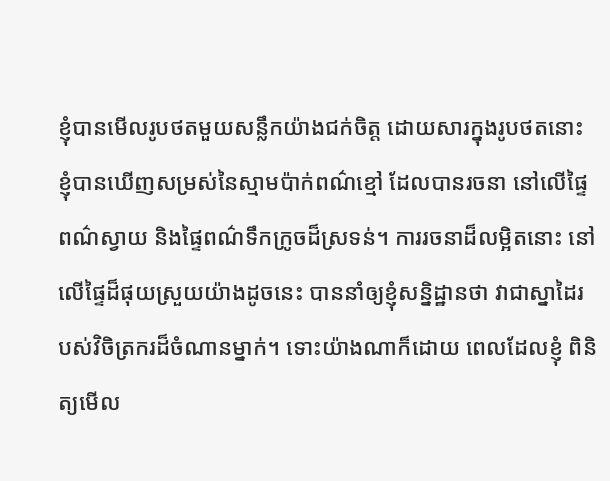ខ្ញុំបានមើលរូបថតមួយសន្លឹកយ៉ាងជក់ចិត្ត ដោយសារក្នុងរូបថតនោះ ខ្ញុំបានឃើញសម្រស់នៃស្មាមប៉ាក់ពណ៌ខ្មៅ ដែលបានរចនា នៅលើផ្ទៃពណ៌ស្វាយ និងផ្ទៃពណ៌ទឹកក្រូចដ៏ស្រទន់។ ការរចនាដ៏លម្អិតនោះ នៅលើផ្ទៃដ៏ផុយស្រួយយ៉ាងដូចនេះ បាននាំឲ្យខ្ញុំសន្និដ្ឋានថា វាជាស្នាដៃរបស់វិចិត្រករដ៏ចំណានម្នាក់។ ទោះយ៉ាងណាក៏ដោយ ពេលដែលខ្ញុំ ពិនិត្យមើល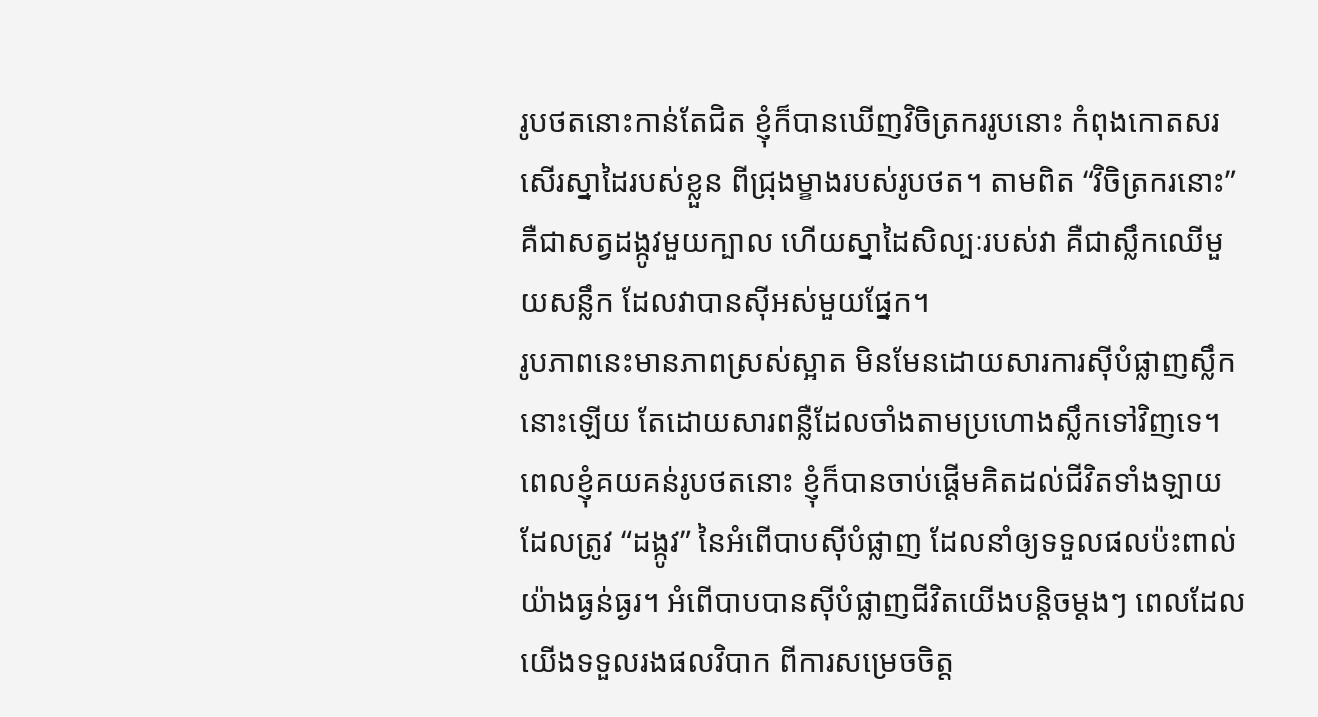រូបថតនោះកាន់តែជិត ខ្ញុំក៏បានឃើញវិចិត្រកររូបនោះ កំពុងកោតសរសើរស្នាដៃរបស់ខ្លួន ពីជ្រុងម្ខាងរបស់រូបថត។ តាមពិត “វិចិត្រករនោះ” គឺជាសត្វដង្កូវមួយក្បាល ហើយស្នាដៃសិល្បៈរបស់វា គឺជាស្លឹកឈើមួយសន្លឹក ដែលវាបានស៊ីអស់មួយផ្នែក។
រូបភាពនេះមានភាពស្រស់ស្អាត មិនមែនដោយសារការស៊ីបំផ្លាញស្លឹកនោះឡើយ តែដោយសារពន្លឺដែលចាំងតាមប្រហោងស្លឹកទៅវិញទេ។ ពេលខ្ញុំគយគន់រូបថតនោះ ខ្ញុំក៏បានចាប់ផ្តើមគិតដល់ជីវិតទាំងឡាយ ដែលត្រូវ “ដង្កូវ” នៃអំពើបាបស៊ីបំផ្លាញ ដែលនាំឲ្យទទួលផលប៉ះពាល់យ៉ាងធ្ងន់ធ្ងរ។ អំពើបាបបានស៊ីបំផ្លាញជីវិតយើងបន្តិចម្តងៗ ពេលដែលយើងទទួលរងផលវិបាក ពីការសម្រេចចិត្ត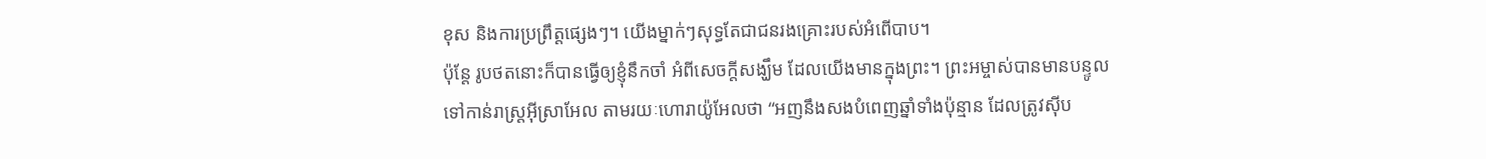ខុស និងការប្រព្រឹត្តផ្សេងៗ។ យើងម្នាក់ៗសុទ្ធតែជាជនរងគ្រោះរបស់អំពើបាប។
ប៉ុន្តែ រូបថតនោះក៏បានធ្វើឲ្យខ្ញុំនឹកចាំ អំពីសេចក្តីសង្ឃឹម ដែលយើងមានក្នុងព្រះ។ ព្រះអម្ចាស់បានមានបន្ទូលទៅកាន់រាស្រ្តអ៊ីស្រាអែល តាមរយៈហោរាយ៉ូអែលថា “អញនឹងសងបំពេញឆ្នាំទាំងប៉ុន្មាន ដែលត្រូវស៊ីប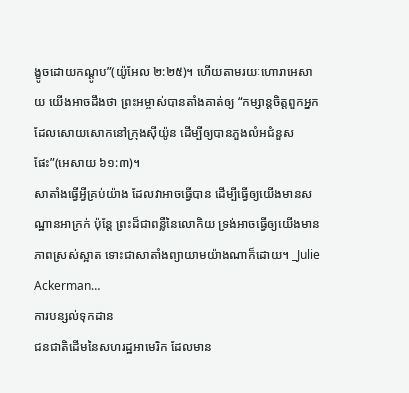ង្ខូចដោយកណ្តូប”(យ៉ូអែល ២:២៥)។ ហើយតាមរយៈហោរាអេសាយ យើងអាចដឹងថា ព្រះអម្ចាស់បានតាំងគាត់ឲ្យ “កម្សាន្តចិត្តពួកអ្នកដែលសោយសោកនៅក្រុងស៊ីយ៉ូន ដើម្បីឲ្យបានភួងលំអជំនួសផែះ”(អេសាយ ៦១:៣)។
សាតាំងធ្វើអ្វីគ្រប់យ៉ាង ដែលវាអាចធ្វើបាន ដើម្បីធ្វើឲ្យយើងមានសណ្ឋានអាក្រក់ ប៉ុន្តែ ព្រះដ៏ជាពន្លឺនៃលោកិយ ទ្រង់អាចធ្វើឲ្យយើងមានភាពស្រស់ស្អាត ទោះជាសាតាំងព្យាយាមយ៉ាងណាក៏ដោយ។ _Julie Ackerman…
ការបន្សល់ទុកដាន
ជនជាតិដើមនៃសហរដ្ឋអាមេរិក ដែលមាន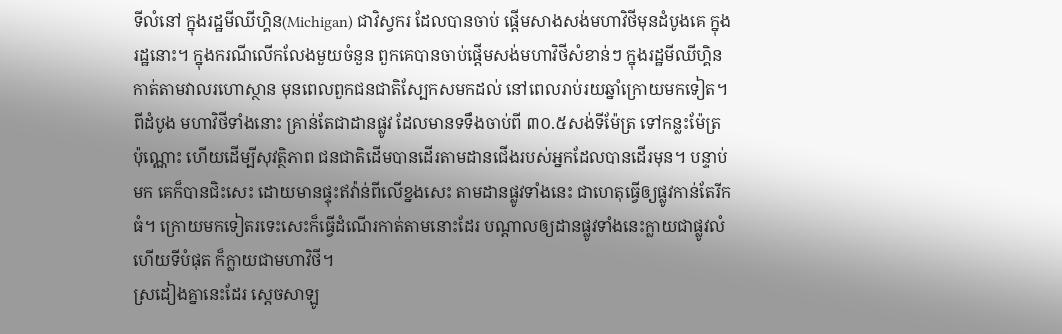ទីលំនៅ ក្នុងរដ្ឋមីឈីហ្គិន(Michigan) ជាវិស្វករ ដែលបានចាប់ ផ្តើមសាងសង់មហាវិថីមុនដំបូងគេ ក្នុងរដ្ឋនោះ។ ក្នុងករណីលើកលែងមួយចំនួន ពួកគេបានចាប់ផ្តើមសង់មហាវិថីសំខាន់ៗ ក្នុងរដ្ឋមីឈីហ្គិន កាត់តាមវាលរហោស្ថាន មុនពេលពួកជនជាតិស្បែកសមកដល់ នៅពេលរាប់រយឆ្នាំក្រោយមកទៀត។ ពីដំបូង មហាវិថីទាំងនោះ គ្រាន់តែជាដានផ្លូវ ដែលមានទទឹងចាប់ពី ៣០.៥សង់ទីម៉ែត្រ ទៅកន្លះម៉ែត្រប៉ុណ្ណោះ ហើយដើម្បីសុវត្ថិភាព ជនជាតិដើមបានដើរតាមដានជើងរបស់អ្នកដែលបានដើរមុន។ បន្ទាប់មក គេក៏បានជិះសេះ ដោយមានផ្ទុះឥវ៉ាន់ពីលើខ្នងសេះ តាមដានផ្លូវទាំងនេះ ជាហេតុធ្វើឲ្យផ្លូវកាន់តែរីកធំ។ ក្រោយមកទៀតរទេះសេះក៏ធ្វើដំណើរកាត់តាមនោះដែរ បណ្តាលឲ្យដានផ្លូវទាំងនេះក្លាយជាផ្លូវលំ ហើយទីបំផុត ក៏ក្លាយជាមហាវិថី។
ស្រដៀងគ្នានេះដែរ ស្តេចសាឡូ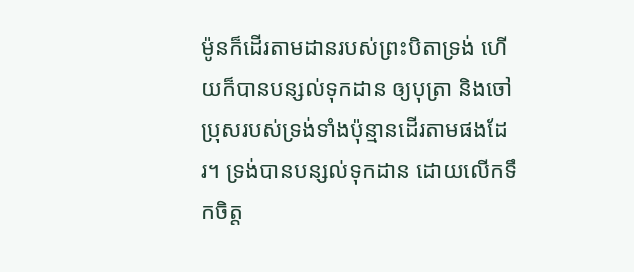ម៉ូនក៏ដើរតាមដានរបស់ព្រះបិតាទ្រង់ ហើយក៏បានបន្សល់ទុកដាន ឲ្យបុត្រា និងចៅប្រុសរបស់ទ្រង់ទាំងប៉ុន្មានដើរតាមផងដែរ។ ទ្រង់បានបន្សល់ទុកដាន ដោយលើកទឹកចិត្ត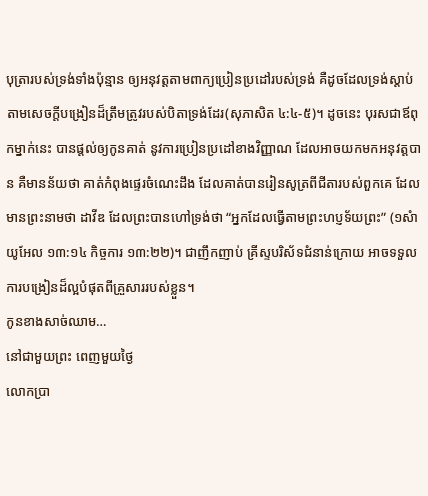បុត្រារបស់ទ្រង់ទាំងប៉ុន្មាន ឲ្យអនុវត្តតាមពាក្យប្រៀនប្រដៅរបស់ទ្រង់ គឺដូចដែលទ្រង់ស្តាប់តាមសេចក្តីបង្រៀនដ៏ត្រឹមត្រូវរបស់បិតាទ្រង់ដែរ(សុភាសិត ៤:៤-៥)។ ដូចនេះ បុរសជាឪពុកម្នាក់នេះ បានផ្តល់ឲ្យកូនគាត់ នូវការប្រៀនប្រដៅខាងវិញ្ញាណ ដែលអាចយកមកអនុវត្តបាន គឺមានន័យថា គាត់កំពុងផ្ទេរចំណេះដឹង ដែលគាត់បានរៀនសូត្រពីជីតារបស់ពួកគេ ដែលមានព្រះនាមថា ដាវីឌ ដែលព្រះបានហៅទ្រង់ថា “អ្នកដែលធ្វើតាមព្រះហប្ញទ័យព្រះ” (១សំាយូអែល ១៣:១៤ កិច្ចការ ១៣:២២)។ ជាញឹកញាប់ គ្រីស្ទបរិស័ទជំនាន់ក្រោយ អាចទទួលការបង្រៀនដ៏ល្អបំផុតពីគ្រួសាររបស់ខ្លួន។
កូនខាងសាច់ឈាម…
នៅជាមួយព្រះ ពេញមួយថ្ងៃ
លោកប្រា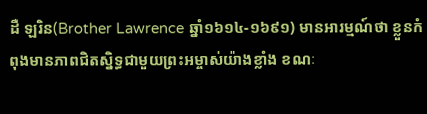ដឺ ឡរិន(Brother Lawrence ឆ្នាំ១៦១៤-១៦៩១) មានអារម្មណ៍ថា ខ្លួនកំពុងមានភាពជិតស្និទ្ធជាមួយព្រះអម្ចាស់យ៉ាងខ្លាំង ខណៈ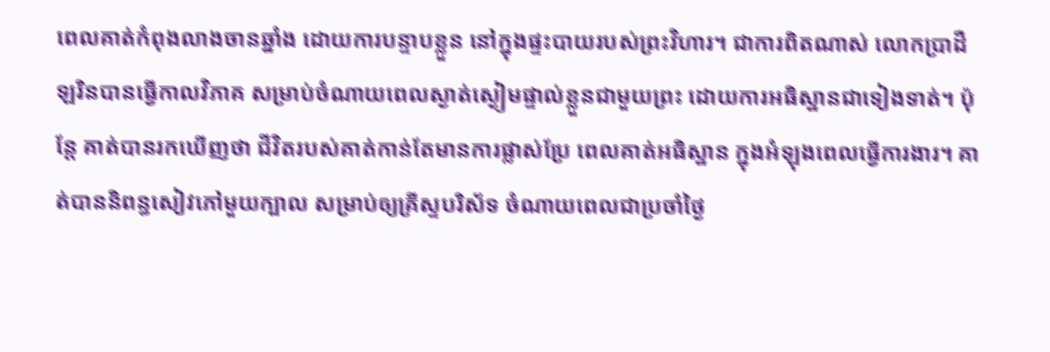ពេលគាត់កំពុងលាងចានឆ្នាំង ដោយការបន្ទាបខ្លួន នៅក្នុងផ្ទះបាយរបស់ព្រះវិហារ។ ជាការពិតណាស់ លោកប្រាដឺ ឡរិនបានធ្វើកាលវិភាគ សម្រាប់ចំណាយពេលស្ងាត់ស្ងៀមផ្ទាល់ខ្លួនជាមួយព្រះ ដោយការអធិស្ឋានជាទៀងទាត់។ ប៉ុន្តែ គាត់បានរកឃើញថា ជីវិតរបស់គាត់កាន់តែមានការផ្លាស់ប្រែ ពេលគាត់អធិស្ឋាន ក្នុងអំឡុងពេលធ្វើការងារ។ គាត់បាននិពន្ធសៀវភៅមួយក្បាល សម្រាប់ឲ្យគ្រីស្ទបរិស័ទ ចំណាយពេលជាប្រចាំថ្ងៃ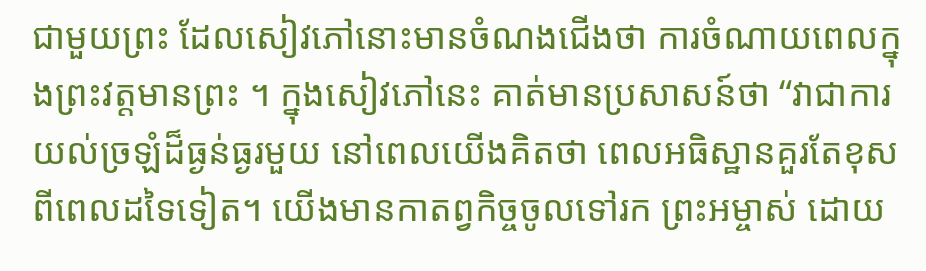ជាមួយព្រះ ដែលសៀវភៅនោះមានចំណងជើងថា ការចំណាយពេលក្នុងព្រះវត្តមានព្រះ ។ ក្នុងសៀវភៅនេះ គាត់មានប្រសាសន៍ថា “វាជាការយល់ច្រឡំដ៏ធ្ងន់ធ្ងរមួយ នៅពេលយើងគិតថា ពេលអធិស្ឋានគួរតែខុសពីពេលដទៃទៀត។ យើងមានកាតព្វកិច្ចចូលទៅរក ព្រះអម្ចាស់ ដោយ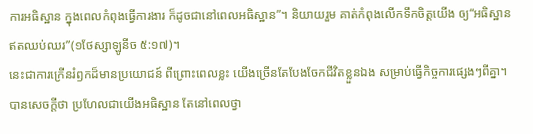ការអធិស្ឋាន ក្នុងពេលកំពុងធ្វើការងារ ក៏ដូចជានៅពេលអធិស្ឋាន”។ និយាយរួម គាត់កំពុងលើកទឹកចិត្តយើង ឲ្យ“អធិស្ឋានឥតឈប់ឈរ”(១ថែស្សាឡូនីច ៥:១៧)។
នេះជាការក្រើនរំឭកដ៏មានប្រយោជន៍ ពីព្រោះពេលខ្លះ យើងច្រើនតែបែងចែកជីវិតខ្លួនឯង សម្រាប់ធ្វើកិច្ចការផ្សេងៗពីគ្នា។ បានសេចក្តីថា ប្រហែលជាយើងអធិស្ឋាន តែនៅពេលថ្វា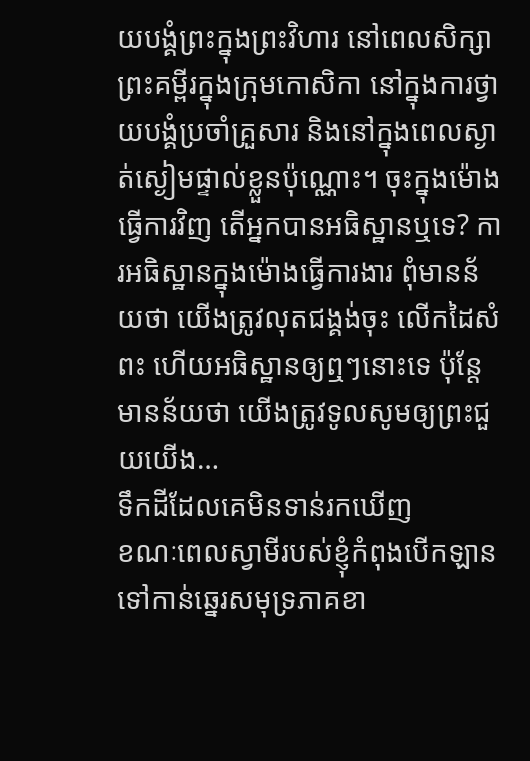យបង្គំព្រះក្នុងព្រះវិហារ នៅពេលសិក្សាព្រះគម្ពីរក្នុងក្រុមកោសិកា នៅក្នុងការថ្វាយបង្គំប្រចាំគ្រួសារ និងនៅក្នុងពេលស្ងាត់ស្ងៀមផ្ទាល់ខ្លួនប៉ុណ្ណោះ។ ចុះក្នុងម៉ោងធ្វើការវិញ តើអ្នកបានអធិស្ឋានឬទេ? ការអធិស្ឋានក្នុងម៉ោងធ្វើការងារ ពុំមានន័យថា យើងត្រូវលុតជង្គង់ចុះ លើកដៃសំពះ ហើយអធិស្ឋានឲ្យឮៗនោះទេ ប៉ុន្តែ មានន័យថា យើងត្រូវទូលសូមឲ្យព្រះជួយយើង…
ទឹកដីដែលគេមិនទាន់រកឃើញ
ខណៈពេលស្វាមីរបស់ខ្ញុំកំពុងបើកឡាន ទៅកាន់ឆ្នេរសមុទ្រភាគខា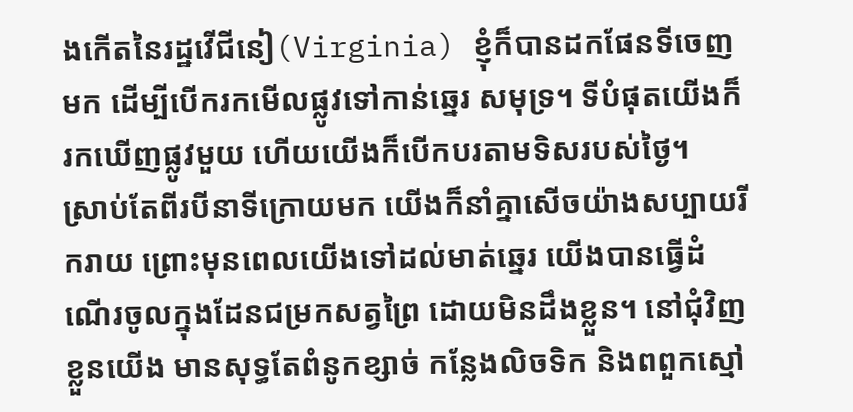ងកើតនៃរដ្ឋវើជីនៀ(Virginia) ខ្ញុំក៏បានដកផែនទីចេញមក ដើម្បីបើករកមើលផ្លូវទៅកាន់ឆ្នេរ សមុទ្រ។ ទីបំផុតយើងក៏រកឃើញផ្លូវមួយ ហើយយើងក៏បើកបរតាមទិសរបស់ថ្ងៃ។
ស្រាប់តែពីរបីនាទីក្រោយមក យើងក៏នាំគ្នាសើចយ៉ាងសប្បាយរីករាយ ព្រោះមុនពេលយើងទៅដល់មាត់ឆ្នេរ យើងបានធ្វើដំណើរចូលក្នុងដែនជម្រកសត្វព្រៃ ដោយមិនដឹងខ្លួន។ នៅជុំវិញខ្លួនយើង មានសុទ្ធតែពំនូកខ្សាច់ កន្លែងលិចទិក និងពពួកស្មៅ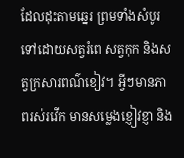ដែលដុះតាមឆ្នេរ ព្រមទាំងសំបូរទៅដោយសត្វរំពេ សត្វកុក និងសត្វក្រសារពណ៌ខៀវ។ អ្វីៗមានភាពរស់រវើក មានសម្លេងខ្ញៀវខ្ញា និង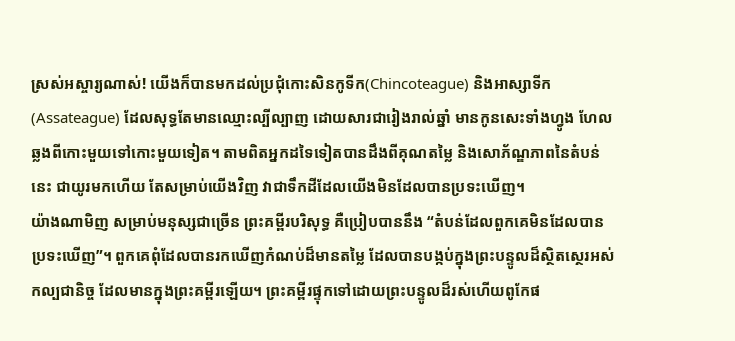ស្រស់អស្ចារ្យណាស់! យើងក៏បានមកដល់ប្រជុំកោះសិនកូទីក(Chincoteague) និងអាស្សាទីក(Assateague) ដែលសុទ្ធតែមានឈ្មោះល្បីល្បាញ ដោយសារជារៀងរាល់ឆ្នាំ មានកូនសេះទាំងហ្វូង ហែលឆ្លងពីកោះមួយទៅកោះមួយទៀត។ តាមពិតអ្នកដទៃទៀតបានដឹងពីគុណតម្លៃ និងសោភ័ណ្ឌភាពនៃតំបន់នេះ ជាយូរមកហើយ តែសម្រាប់យើងវិញ វាជាទឹកដីដែលយើងមិនដែលបានប្រទះឃើញ។
យ៉ាងណាមិញ សម្រាប់មនុស្សជាច្រើន ព្រះគម្ពីរបរិសុទ្ធ គឺប្រៀបបាននឹង “តំបន់ដែលពួកគេមិនដែលបានប្រទះឃើញ”។ ពួកគេពុំដែលបានរកឃើញកំណប់ដ៏មានតម្លៃ ដែលបានបង្កប់ក្នុងព្រះបន្ទូលដ៏ស្ថិតស្ថេរអស់កល្បជានិច្ច ដែលមានក្នុងព្រះគម្ពីរឡើយ។ ព្រះគម្ពីរផ្ទុកទៅដោយព្រះបន្ទូលដ៏រស់ហើយពូកែផ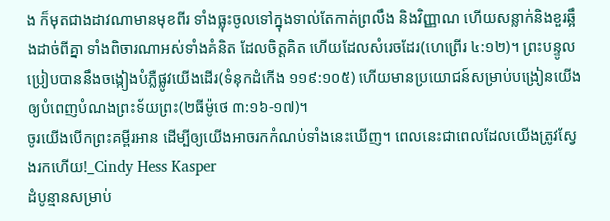ង ក៏មុតជាងដាវណាមានមុខពីរ ទាំងធ្លុះចូលទៅក្នុងទាល់តែកាត់ព្រលឹង និងវិញ្ញាណ ហើយសន្លាក់និងខួរឆ្អឹងដាច់ពីគ្នា ទាំងពិចារណាអស់ទាំងគំនិត ដែលចិត្តគិត ហើយដែលសំរេចដែរ(ហេព្រើរ ៤:១២)។ ព្រះបន្ទូលប្រៀបបាននឹងចង្កៀងបំភ្លឺផ្លូវយើងដើរ(ទំនុកដំកើង ១១៩:១០៥) ហើយមានប្រយោជន៍សម្រាប់បង្រៀនយើង ឲ្យបំពេញបំណងព្រះទ័យព្រះ(២ធីម៉ូថេ ៣:១៦-១៧)។
ចូរយើងបើកព្រះគម្ពីរអាន ដើម្បីឲ្យយើងអាចរកកំណប់ទាំងនេះឃើញ។ ពេលនេះជាពេលដែលយើងត្រូវស្វែងរកហើយ!_Cindy Hess Kasper
ដំបូន្មានសម្រាប់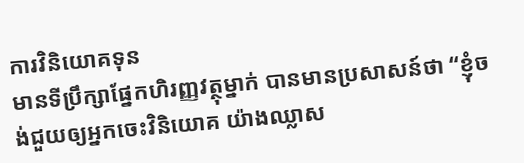ការវិនិយោគទុន
មានទីប្រឹក្សាផ្នែកហិរញ្ញវត្ថុម្នាក់ បានមានប្រសាសន៍ថា “ខ្ញុំចង់ជួយឲ្យអ្នកចេះវិនិយោគ យ៉ាងឈ្លាស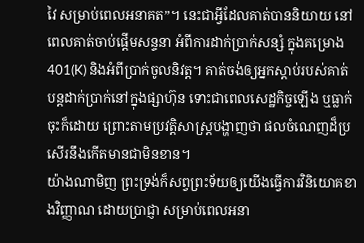វៃ សម្រាប់ពេលអនាគត”។ នេះជាអ្វីដែលគាត់បាននិយាយ នៅពេលគាត់ចាប់ផ្តើមសន្ទនា អំពីការដាក់ប្រាក់សន្សំ ក្នុងគម្រោង 401(K) និងអំពីប្រាក់ចូលនិវត្ត។ គាត់ចង់ឲ្យអ្នកស្តាប់របស់គាត់ បន្តដាក់ប្រាក់នៅក្នុងផ្សាហ៊ុន ទោះជាពេលសេដ្ឋកិច្ចឡើង ឬធ្លាក់ចុះក៏ដោយ ព្រោះតាមប្រវត្តិសាស្រ្តបង្ហាញថា ផលចំណេញដ៏ប្រសើរនឹងកើតមានជាមិនខាន។
យ៉ាងណាមិញ ព្រះទ្រង់ក៏សព្វព្រះទ័យឲ្យយើងធ្វើការវិនិយោគខាងវិញ្ញាណ ដោយប្រាជ្ញា សម្រាប់ពេលអនា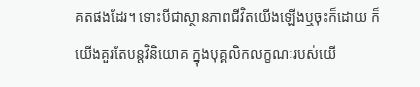គតផងដែរ។ ទោះបីជាស្ថានភាពជីវិតយើងឡើងឬចុះក៏ដោយ ក៏យើងគួរតែបន្តវិនិយោគ ក្នុងបុគ្គលិកលក្ខណៈរបស់យើ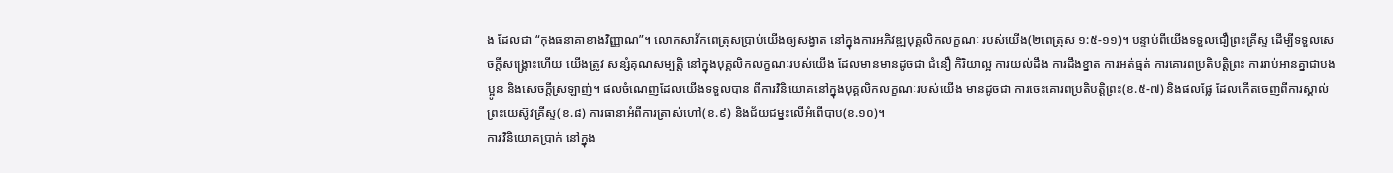ង ដែលជា “កុងធនាគាខាងវិញ្ញាណ”។ លោកសាវ័កពេត្រុសប្រាប់យើងឲ្យសង្វាត នៅក្នុងការអភិវឌ្ឍបុគ្គលិកលក្ខណៈ របស់យើង(២ពេត្រុស ១:៥-១១)។ បន្ទាប់ពីយើងទទួលជឿព្រះគ្រីស្ទ ដើម្បីទទួលសេចក្តីសង្រ្គោះហើយ យើងត្រូវ សន្សំគុណសម្បត្តិ នៅក្នុងបុគ្គលិកលក្ខណៈរបស់យើង ដែលមានមានដូចជា ជំនឿ កិរិយាល្អ ការយល់ដឹង ការដឹងខ្នាត ការអត់ធ្មត់ ការគោរពប្រតិបត្តិព្រះ ការរាប់អានគ្នាជាបងប្អូន និងសេចក្តីស្រឡាញ់។ ផលចំណេញដែលយើងទទួលបាន ពីការវិនិយោគនៅក្នុងបុគ្គលិកលក្ខណៈរបស់យើង មានដូចជា ការចេះគោរពប្រតិបត្តិព្រះ(ខ.៥-៧) និងផលផ្លែ ដែលកើតចេញពីការស្គាល់ព្រះយេស៊ូវគ្រីស្ទ(ខ.៨) ការធានាអំពីការត្រាស់ហៅ(ខ.៩) និងជ័យជម្នះលើអំពើបាប(ខ.១០)។
ការវិនិយោគប្រាក់ នៅក្នុង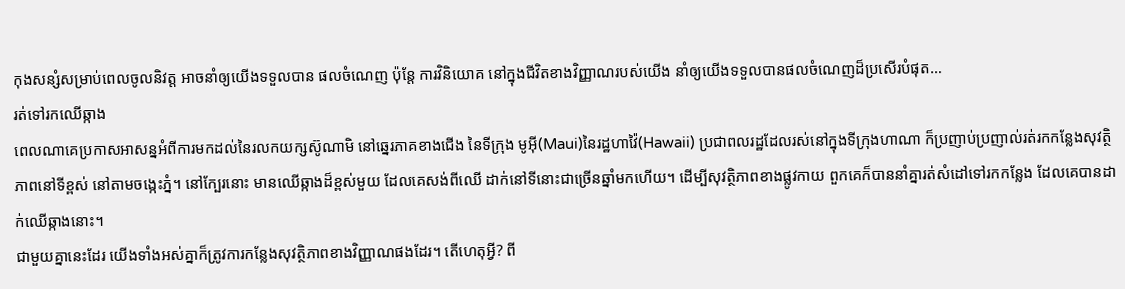កុងសន្សំសម្រាប់ពេលចូលនិវត្ត អាចនាំឲ្យយើងទទួលបាន ផលចំណេញ ប៉ុន្តែ ការវិនិយោគ នៅក្នុងជីវិតខាងវិញ្ញាណរបស់យើង នាំឲ្យយើងទទួលបានផលចំណេញដ៏ប្រសើរបំផុត…
រត់ទៅរកឈើឆ្កាង
ពេលណាគេប្រកាសអាសន្នអំពីការមកដល់នៃរលកយក្សស៊ូណាមិ នៅឆ្នេរភាគខាងជើង នៃទីក្រុង មូអ៊ី(Maui)នៃរដ្ឋហាវ៉ៃ(Hawaii) ប្រជាពលរដ្ឋដែលរស់នៅក្នុងទីក្រុងហាណា ក៏ប្រញាប់ប្រញាល់រត់រកកន្លែងសុវត្ថិភាពនៅទីខ្ពស់ នៅតាមចង្កេះភ្នំ។ នៅក្បែរនោះ មានឈើឆ្កាងដ៏ខ្ពស់មួយ ដែលគេសង់ពីឈើ ដាក់នៅទីនោះជាច្រើនឆ្នាំមកហើយ។ ដើម្បីសុវត្ថិភាពខាងផ្លូវកាយ ពួកគេក៏បាននាំគ្នារត់សំដៅទៅរកកន្លែង ដែលគេបានដាក់ឈើឆ្កាងនោះ។
ជាមួយគ្នានេះដែរ យើងទាំងអស់គ្នាក៏ត្រូវការកន្លែងសុវត្ថិភាពខាងវិញ្ញាណផងដែរ។ តើហេតុអ្វី? ពី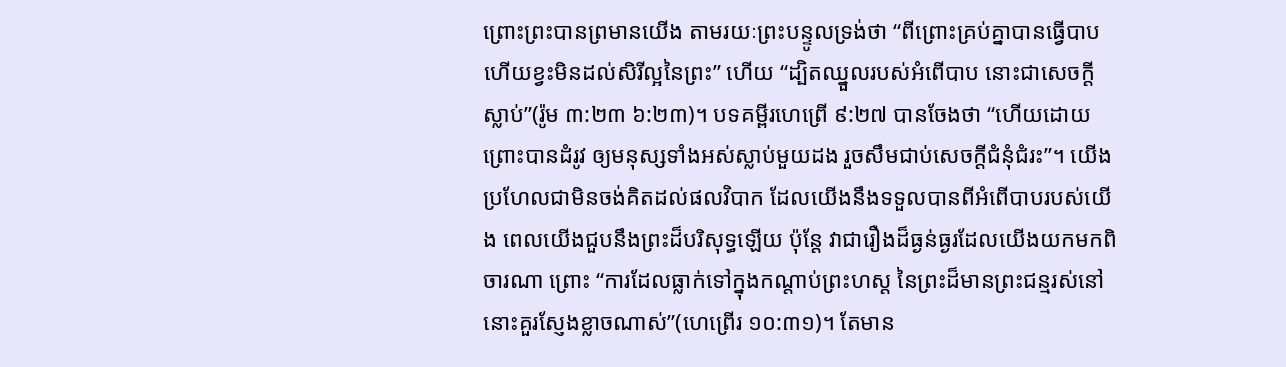ព្រោះព្រះបានព្រមានយើង តាមរយៈព្រះបន្ទូលទ្រង់ថា “ពីព្រោះគ្រប់គ្នាបានធ្វើបាប ហើយខ្វះមិនដល់សិរីល្អនៃព្រះ” ហើយ “ដ្បិតឈ្នួលរបស់អំពើបាប នោះជាសេចក្តីស្លាប់”(រ៉ូម ៣:២៣ ៦:២៣)។ បទគម្ពីរហេព្រើ ៩:២៧ បានចែងថា “ហើយដោយព្រោះបានដំរូវ ឲ្យមនុស្សទាំងអស់ស្លាប់មួយដង រួចសឹមជាប់សេចក្តីជំនុំជំរះ”។ យើងប្រហែលជាមិនចង់គិតដល់ផលវិបាក ដែលយើងនឹងទទួលបានពីអំពើបាបរបស់យើង ពេលយើងជួបនឹងព្រះដ៏បរិសុទ្ធឡើយ ប៉ុន្តែ វាជារឿងដ៏ធ្ងន់ធ្ងរដែលយើងយកមកពិចារណា ព្រោះ “ការដែលធ្លាក់ទៅក្នុងកណ្តាប់ព្រះហស្ត នៃព្រះដ៏មានព្រះជន្មរស់នៅ នោះគួរស្ញែងខ្លាចណាស់”(ហេព្រើរ ១០:៣១)។ តែមាន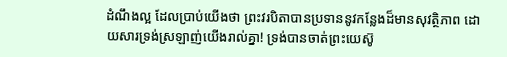ដំណឹងល្អ ដែលប្រាប់យើងថា ព្រះវរបិតាបានប្រទាននូវកន្លែងដ៏មានសុវត្ថិភាព ដោយសារទ្រង់ស្រឡាញ់យើងរាល់គ្នា! ទ្រង់បានចាត់ព្រះយេស៊ូ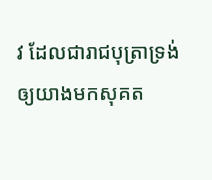វ ដែលជារាជបុត្រាទ្រង់ ឲ្យយាងមកសុគត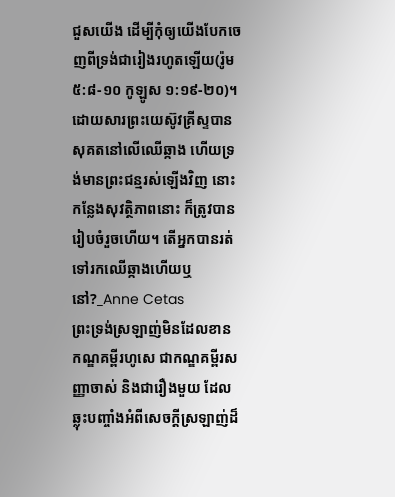ជួសយើង ដើម្បីកុំឲ្យយើងបែកចេញពីទ្រង់ជារៀងរហូតឡើយ(រ៉ូម ៥:៨-១០ កូឡូស ១:១៩-២០)។
ដោយសារព្រះយេស៊ូវគ្រីស្ទបានសុគតនៅលើឈើឆ្កាង ហើយទ្រង់មានព្រះជន្មរស់ឡើងវិញ នោះកន្លែងសុវត្ថិភាពនោះ ក៏ត្រូវបានរៀបចំរួចហើយ។ តើអ្នកបានរត់ទៅរកឈើឆ្កាងហើយឬនៅ?_Anne Cetas
ព្រះទ្រង់ស្រឡាញ់មិនដែលខាន
កណ្ឌគម្ពីរហូសេ ជាកណ្ឌគម្ពីរសញ្ញាចាស់ និងជារឿងមួយ ដែលឆ្លុះបញ្ចាំងអំពីសេចក្តីស្រឡាញ់ដ៏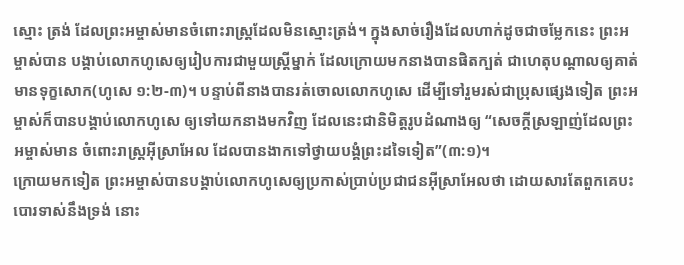ស្មោះ ត្រង់ ដែលព្រះអម្ចាស់មានចំពោះរាស្រ្តដែលមិនស្មោះត្រង់។ ក្នុងសាច់រឿងដែលហាក់ដូចជាចម្លែកនេះ ព្រះអម្ចាស់បាន បង្គាប់លោកហូសេឲ្យរៀបការជាមួយស្រ្តីម្នាក់ ដែលក្រោយមកនាងបានផិតក្បត់ ជាហេតុបណ្តាលឲ្យគាត់មានទុក្ខសោក(ហូសេ ១:២-៣)។ បន្ទាប់ពីនាងបានរត់ចោលលោកហូសេ ដើម្បីទៅរួមរស់ជាប្រុសផ្សេងទៀត ព្រះអម្ចាស់ក៏បានបង្គាប់លោកហូសេ ឲ្យទៅយកនាងមកវិញ ដែលនេះជានិមិត្តរូបដំណាងឲ្យ “សេចក្តីស្រឡាញ់ដែលព្រះអម្ចាស់មាន ចំពោះរាស្រ្តអ៊ីស្រាអែល ដែលបានងាកទៅថ្វាយបង្គំព្រះដទៃទៀត”(៣:១)។
ក្រោយមកទៀត ព្រះអម្ចាស់បានបង្គាប់លោកហូសេឲ្យប្រកាស់ប្រាប់ប្រជាជនអ៊ីស្រាអែលថា ដោយសារតែពួកគេបះបោរទាស់នឹងទ្រង់ នោះ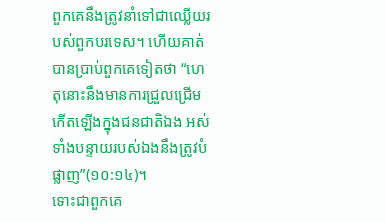ពួកគេនឹងត្រូវនាំទៅជាឈ្លើយរបស់ពួកបរទេស។ ហើយគាត់បានប្រាប់ពួកគេទៀតថា “ហេតុនោះនឹងមានការជ្រួលជ្រើមកើតឡើងក្នុងជនជាតិឯង អស់ទាំងបន្ទាយរបស់ឯងនឹងត្រូវបំផ្លាញ”(១០:១៤)។
ទោះជាពួកគេ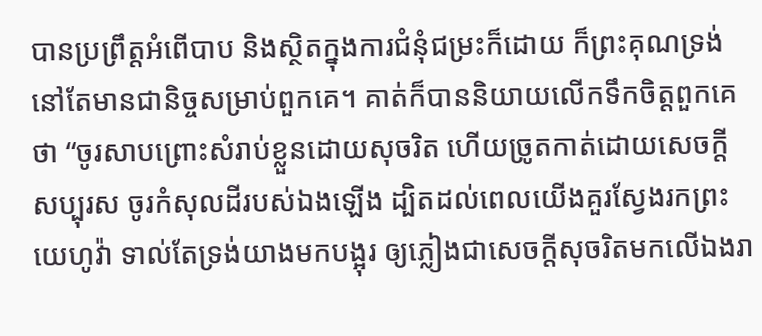បានប្រព្រឹត្តអំពើបាប និងស្ថិតក្នុងការជំនុំជម្រះក៏ដោយ ក៏ព្រះគុណទ្រង់នៅតែមានជានិច្ចសម្រាប់ពួកគេ។ គាត់ក៏បាននិយាយលើកទឹកចិត្តពួកគេថា “ចូរសាបព្រោះសំរាប់ខ្លួនដោយសុចរិត ហើយច្រូតកាត់ដោយសេចក្តីសប្បុរស ចូរកំសុលដីរបស់ឯងឡើង ដ្បិតដល់ពេលយើងគួរស្វែងរកព្រះយេហូវ៉ា ទាល់តែទ្រង់យាងមកបង្អុរ ឲ្យភ្លៀងជាសេចក្តីសុចរិតមកលើឯងរា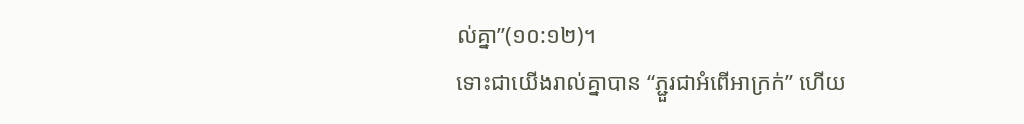ល់គ្នា”(១០:១២)។
ទោះជាយើងរាល់គ្នាបាន “ភ្ជួរជាអំពើអាក្រក់” ហើយ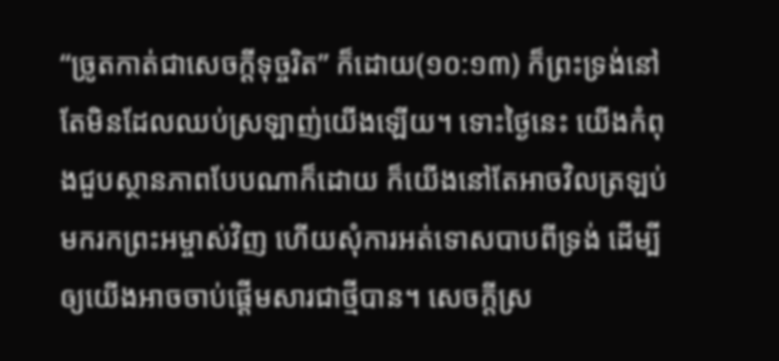“ច្រូតកាត់ជាសេចក្តីទុច្ចរិត” ក៏ដោយ(១០:១៣) ក៏ព្រះទ្រង់នៅតែមិនដែលឈប់ស្រឡាញ់យើងឡើយ។ ទោះថ្ងៃនេះ យើងកំពុងជួបស្ថានភាពបែបណាក៏ដោយ ក៏យើងនៅតែអាចវិលត្រឡប់មករកព្រះអម្ចាស់វិញ ហើយសុំការអត់ទោសបាបពីទ្រង់ ដើម្បីឲ្យយើងអាចចាប់ផ្តើមសារជាថ្មីបាន។ សេចក្តីស្រ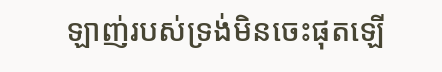ឡាញ់របស់ទ្រង់មិនចេះផុតឡើ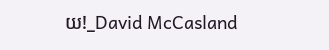យ!_David McCasland